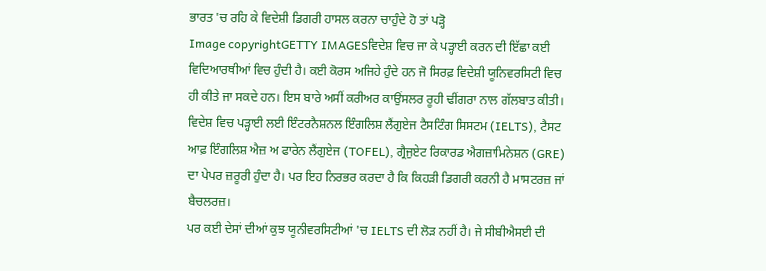ਭਾਰਤ 'ਚ ਰਹਿ ਕੇ ਵਿਦੇਸ਼ੀ ਡਿਗਰੀ ਹਾਸਲ ਕਰਨਾ ਚਾਹੁੰਦੇ ਹੋ ਤਾਂ ਪੜ੍ਹੋ
Image copyrightGETTY IMAGESਵਿਦੇਸ਼ ਵਿਚ ਜਾ ਕੇ ਪੜ੍ਹਾਈ ਕਰਨ ਦੀ ਇੱਛਾ ਕਈ ਵਿਦਿਆਰਥੀਆਂ ਵਿਚ ਹੁੰਦੀ ਹੈ। ਕਈ ਕੋਰਸ ਅਜਿਹੇ ਹੁੰਦੇ ਹਨ ਜੋ ਸਿਰਫ਼ ਵਿਦੇਸ਼ੀ ਯੂਨਿਵਰਸਿਟੀ ਵਿਚ ਹੀ ਕੀਤੇ ਜਾ ਸਕਦੇ ਹਨ। ਇਸ ਬਾਰੇ ਅਸੀਂ ਕਰੀਅਰ ਕਾਉਂਸਲਰ ਰੂਹੀ ਢੀਂਗਰਾ ਨਾਲ ਗੱਲਬਾਤ ਕੀਤੀ।
ਵਿਦੇਸ਼ ਵਿਚ ਪੜ੍ਹਾਈ ਲਈ ਇੰਟਰਨੈਸ਼ਨਲ ਇੰਗਲਿਸ਼ ਲੈਂਗੁਏਜ ਟੈਸਟਿੰਗ ਸਿਸਟਮ (IELTS), ਟੈਸਟ ਆਫ਼ ਇੰਗਲਿਸ਼ ਐਜ਼ ਅ ਫਾਰੇਨ ਲੈਂਗੁਏਜ (TOFEL), ਗ੍ਰੈਜੁਏਟ ਰਿਕਾਰਡ ਐਗਜ਼ਾਮਿਨੇਸ਼ਨ (GRE) ਦਾ ਪੇਪਰ ਜ਼ਰੂਰੀ ਹੁੰਦਾ ਹੈ। ਪਰ ਇਹ ਨਿਰਭਰ ਕਰਦਾ ਹੈ ਕਿ ਕਿਹੜੀ ਡਿਗਰੀ ਕਰਨੀ ਹੈ ਮਾਸਟਰਜ਼ ਜਾਂ ਬੈਚਲਰਜ਼।
ਪਰ ਕਈ ਦੇਸਾਂ ਦੀਆਂ ਕੁਝ ਯੂਨੀਵਰਸਿਟੀਆਂ 'ਚ IELTS ਦੀ ਲੋੜ ਨਹੀਂ ਹੈ। ਜੇ ਸੀਬੀਐਸਈ ਦੀ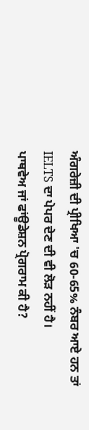ਅੰਗਰੇਜ਼ੀ ਦੀ ਪ੍ਰੀਖਿਆ 'ਚ 60-65% ਨੰਬਰ ਆਏ ਹਨ ਤਾਂ IELTS ਦਾ ਪੇਪਰ ਦੇਣ ਦੀ ਵੀ ਲੋੜ ਨਹੀਂ ਹੈ।
ਪਾਥਵੇਅ ਜਾਂ ਫਾਂਊਡੇਸ਼ਨ ਪ੍ਰੋਗਰਾਮ ਕੀ ਹੈ?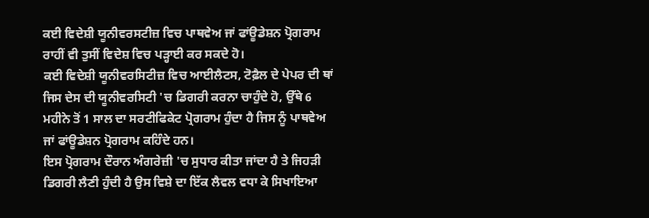ਕਈ ਵਿਦੇਸ਼ੀ ਯੂਨੀਵਰਸਟੀਜ਼ ਵਿਚ ਪਾਥਵੇਅ ਜਾਂ ਫਾਂਊਡੇਸ਼ਨ ਪ੍ਰੋਗਰਾਮ ਰਾਹੀਂ ਵੀ ਤੁਸੀਂ ਵਿਦੇਸ਼ ਵਿਚ ਪੜ੍ਹਾਈ ਕਰ ਸਕਦੇ ਹੋ।
ਕਈ ਵਿਦੇਸ਼ੀ ਯੂਨੀਵਰਸਿਟੀਜ਼ ਵਿਚ ਆਈਲੈਟਸ, ਟੋਫ਼ੈਲ ਦੇ ਪੇਪਰ ਦੀ ਥਾਂ ਜਿਸ ਦੇਸ ਦੀ ਯੂਨੀਵਰਸਿਟੀ 'ਚ ਡਿਗਰੀ ਕਰਨਾ ਚਾਹੁੰਦੇ ਹੋ, ਉੱਥੇ 6 ਮਹੀਨੇ ਤੋਂ 1 ਸਾਲ ਦਾ ਸਰਟੀਫਿਕੇਟ ਪ੍ਰੋਗਰਾਮ ਹੁੰਦਾ ਹੈ ਜਿਸ ਨੂੰ ਪਾਥਵੇਅ ਜਾਂ ਫਾਂਊਡੇਸ਼ਨ ਪ੍ਰੋਗਰਾਮ ਕਹਿੰਦੇ ਹਨ।
ਇਸ ਪ੍ਰੋਗਰਾਮ ਦੌਰਾਨ ਅੰਗਰੇਜ਼ੀ 'ਚ ਸੁਧਾਰ ਕੀਤਾ ਜਾਂਦਾ ਹੈ ਤੇ ਜਿਹੜੀ ਡਿਗਰੀ ਲੈਣੀ ਹੁੰਦੀ ਹੈ ਉਸ ਵਿਸ਼ੇ ਦਾ ਇੱਕ ਲੈਵਲ ਵਧਾ ਕੇ ਸਿਖਾਇਆ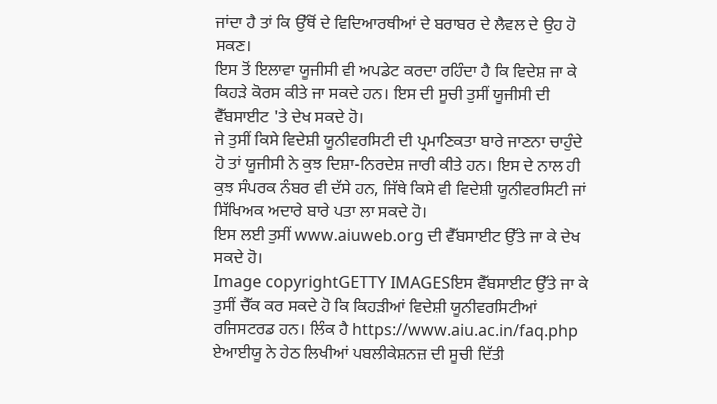ਜਾਂਦਾ ਹੈ ਤਾਂ ਕਿ ਉੱਥੋਂ ਦੇ ਵਿਦਿਆਰਥੀਆਂ ਦੇ ਬਰਾਬਰ ਦੇ ਲੈਵਲ ਦੇ ਉਹ ਹੋ ਸਕਣ।
ਇਸ ਤੋਂ ਇਲਾਵਾ ਯੂਜੀਸੀ ਵੀ ਅਪਡੇਟ ਕਰਦਾ ਰਹਿੰਦਾ ਹੈ ਕਿ ਵਿਦੇਸ਼ ਜਾ ਕੇ ਕਿਹੜੇ ਕੋਰਸ ਕੀਤੇ ਜਾ ਸਕਦੇ ਹਨ। ਇਸ ਦੀ ਸੂਚੀ ਤੁਸੀਂ ਯੂਜੀਸੀ ਦੀ ਵੈੱਬਸਾਈਟ 'ਤੇ ਦੇਖ ਸਕਦੇ ਹੋ।
ਜੇ ਤੁਸੀਂ ਕਿਸੇ ਵਿਦੇਸ਼ੀ ਯੂਨੀਵਰਸਿਟੀ ਦੀ ਪ੍ਰਮਾਣਿਕਤਾ ਬਾਰੇ ਜਾਣਨਾ ਚਾਹੁੰਦੇ ਹੋ ਤਾਂ ਯੂਜੀਸੀ ਨੇ ਕੁਝ ਦਿਸ਼ਾ-ਨਿਰਦੇਸ਼ ਜਾਰੀ ਕੀਤੇ ਹਨ। ਇਸ ਦੇ ਨਾਲ ਹੀ ਕੁਝ ਸੰਪਰਕ ਨੰਬਰ ਵੀ ਦੱਸੇ ਹਨ, ਜਿੱਥੇ ਕਿਸੇ ਵੀ ਵਿਦੇਸ਼ੀ ਯੂਨੀਵਰਸਿਟੀ ਜਾਂ ਸਿੱਖਿਅਕ ਅਦਾਰੇ ਬਾਰੇ ਪਤਾ ਲਾ ਸਕਦੇ ਹੋ।
ਇਸ ਲਈ ਤੁਸੀਂ www.aiuweb.org ਦੀ ਵੈੱਬਸਾਈਟ ਉੱਤੇ ਜਾ ਕੇ ਦੇਖ ਸਕਦੇ ਹੋ।
Image copyrightGETTY IMAGESਇਸ ਵੈੱਬਸਾਈਟ ਉੱਤੇ ਜਾ ਕੇ ਤੁਸੀਂ ਚੈੱਕ ਕਰ ਸਕਦੇ ਹੋ ਕਿ ਕਿਹੜੀਆਂ ਵਿਦੇਸ਼ੀ ਯੂਨੀਵਰਸਿਟੀਆਂ ਰਜਿਸਟਰਡ ਹਨ। ਲਿੰਕ ਹੈ https://www.aiu.ac.in/faq.php
ਏਆਈਯੂ ਨੇ ਹੇਠ ਲਿਖੀਆਂ ਪਬਲੀਕੇਸ਼ਨਜ਼ ਦੀ ਸੂਚੀ ਦਿੱਤੀ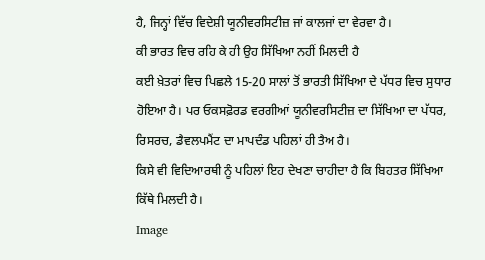ਹੈ, ਜਿਨ੍ਹਾਂ ਵਿੱਚ ਵਿਦੇਸ਼ੀ ਯੂਨੀਵਰਸਿਟੀਜ਼ ਜਾਂ ਕਾਲਜਾਂ ਦਾ ਵੇਰਵਾ ਹੈ।
ਕੀ ਭਾਰਤ ਵਿਚ ਰਹਿ ਕੇ ਹੀ ਉਹ ਸਿੱਖਿਆ ਨਹੀਂ ਮਿਲਦੀ ਹੈ
ਕਈ ਖ਼ੇਤਰਾਂ ਵਿਚ ਪਿਛਲੇ 15-20 ਸਾਲਾਂ ਤੋਂ ਭਾਰਤੀ ਸਿੱਖਿਆ ਦੇ ਪੱਧਰ ਵਿਚ ਸੁਧਾਰ ਹੋਇਆ ਹੈ। ਪਰ ਓਕਸਫ਼ੋਰਡ ਵਰਗੀਆਂ ਯੂਨੀਵਰਸਿਟੀਜ਼ ਦਾ ਸਿੱਖਿਆ ਦਾ ਪੱਧਰ, ਰਿਸਰਚ, ਡੈਵਲਪਮੈਂਟ ਦਾ ਮਾਪਦੰਡ ਪਹਿਲਾਂ ਹੀ ਤੈਅ ਹੈ।
ਕਿਸੇ ਵੀ ਵਿਦਿਆਰਥੀ ਨੂੰ ਪਹਿਲਾਂ ਇਹ ਦੇਖਣਾ ਚਾਹੀਦਾ ਹੈ ਕਿ ਬਿਹਤਰ ਸਿੱਖਿਆ ਕਿੱਥੇ ਮਿਲਦੀ ਹੈ।
Image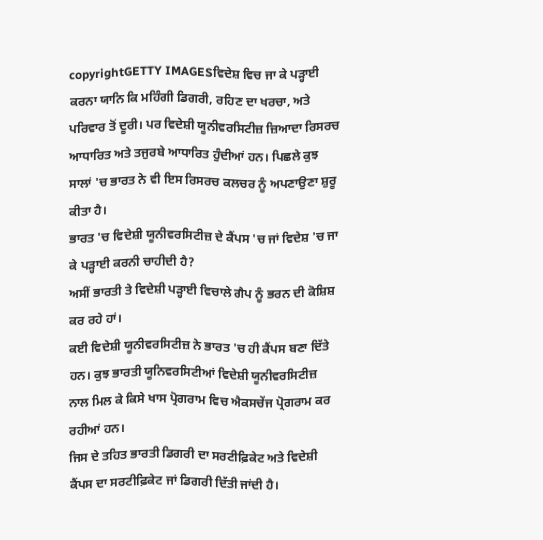copyrightGETTY IMAGESਵਿਦੇਸ਼ ਵਿਚ ਜਾ ਕੇ ਪੜ੍ਹਾਈ ਕਰਨਾ ਯਾਨਿ ਕਿ ਮਹਿੰਗੀ ਡਿਗਰੀ, ਰਹਿਣ ਦਾ ਖਰਚਾ, ਅਤੇ ਪਰਿਵਾਰ ਤੋਂ ਦੂਰੀ। ਪਰ ਵਿਦੇਸ਼ੀ ਯੂਨੀਵਰਸਿਟੀਜ਼ ਜ਼ਿਆਦਾ ਰਿਸਰਚ ਆਧਾਰਿਤ ਅਤੇ ਤਜੁਰਬੇ ਆਧਾਰਿਤ ਹੁੰਦੀਆਂ ਹਨ। ਪਿਛਲੇ ਕੁਝ ਸਾਲਾਂ 'ਚ ਭਾਰਤ ਨੇ ਵੀ ਇਸ ਰਿਸਰਚ ਕਲਚਰ ਨੂੰ ਅਪਣਾਉਣਾ ਸ਼ੁਰੂ ਕੀਤਾ ਹੈ।
ਭਾਰਤ 'ਚ ਵਿਦੇਸ਼ੀ ਯੂਨੀਵਰਸਿਟੀਜ਼ ਦੇ ਕੈਂਪਸ 'ਚ ਜਾਂ ਵਿਦੇਸ਼ 'ਚ ਜਾ ਕੇ ਪੜ੍ਹਾਈ ਕਰਨੀ ਚਾਹੀਦੀ ਹੈ?
ਅਸੀਂ ਭਾਰਤੀ ਤੇ ਵਿਦੇਸ਼ੀ ਪੜ੍ਹਾਈ ਵਿਚਾਲੇ ਗੈਪ ਨੂੰ ਭਰਨ ਦੀ ਕੋਸ਼ਿਸ਼ ਕਰ ਰਹੇ ਹਾਂ।
ਕਈ ਵਿਦੇਸ਼ੀ ਯੂਨੀਵਰਸਿਟੀਜ਼ ਨੇ ਭਾਰਤ 'ਚ ਹੀ ਕੈਂਪਸ ਬਣਾ ਦਿੱਤੇ ਹਨ। ਕੁਝ ਭਾਰਤੀ ਯੂਨਿਵਰਸਿਟੀਆਂ ਵਿਦੇਸ਼ੀ ਯੂਨੀਵਰਸਿਟੀਜ਼ ਨਾਲ ਮਿਲ ਕੇ ਕਿਸੇ ਖਾਸ ਪ੍ਰੋਗਰਾਮ ਵਿਚ ਐਕਸਚੇਂਜ ਪ੍ਰੋਗਰਾਮ ਕਰ ਰਹੀਆਂ ਹਨ।
ਜਿਸ ਦੇ ਤਹਿਤ ਭਾਰਤੀ ਡਿਗਰੀ ਦਾ ਸਰਟੀਫ਼ਿਕੇਟ ਅਤੇ ਵਿਦੇਸ਼ੀ ਕੈਂਪਸ ਦਾ ਸਰਟੀਫ਼ਿਕੇਟ ਜਾਂ ਡਿਗਰੀ ਦਿੱਤੀ ਜਾਂਦੀ ਹੈ।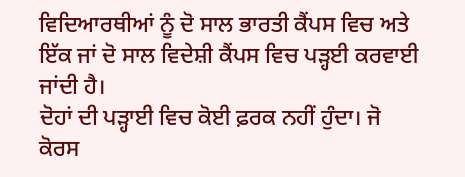ਵਿਦਿਆਰਥੀਆਂ ਨੂੰ ਦੋ ਸਾਲ ਭਾਰਤੀ ਕੈਂਪਸ ਵਿਚ ਅਤੇ ਇੱਕ ਜਾਂ ਦੋ ਸਾਲ ਵਿਦੇਸ਼ੀ ਕੈਂਪਸ ਵਿਚ ਪੜ੍ਹਈ ਕਰਵਾਈ ਜਾਂਦੀ ਹੈ।
ਦੋਹਾਂ ਦੀ ਪੜ੍ਹਾਈ ਵਿਚ ਕੋਈ ਫ਼ਰਕ ਨਹੀਂ ਹੁੰਦਾ। ਜੋ ਕੋਰਸ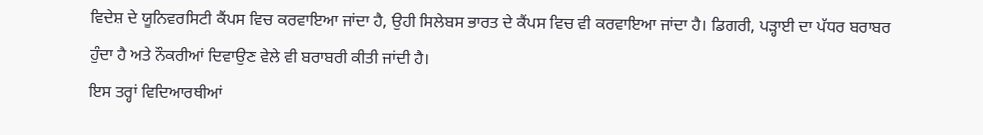ਵਿਦੇਸ਼ ਦੇ ਯੂਨਿਵਰਸਿਟੀ ਕੈਂਪਸ ਵਿਚ ਕਰਵਾਇਆ ਜਾਂਦਾ ਹੈ, ਉਹੀ ਸਿਲੇਬਸ ਭਾਰਤ ਦੇ ਕੈਂਪਸ ਵਿਚ ਵੀ ਕਰਵਾਇਆ ਜਾਂਦਾ ਹੈ। ਡਿਗਰੀ, ਪੜ੍ਹਾਈ ਦਾ ਪੱਧਰ ਬਰਾਬਰ ਹੁੰਦਾ ਹੈ ਅਤੇ ਨੌਕਰੀਆਂ ਦਿਵਾਉਣ ਵੇਲੇ ਵੀ ਬਰਾਬਰੀ ਕੀਤੀ ਜਾਂਦੀ ਹੈ।
ਇਸ ਤਰ੍ਹਾਂ ਵਿਦਿਆਰਥੀਆਂ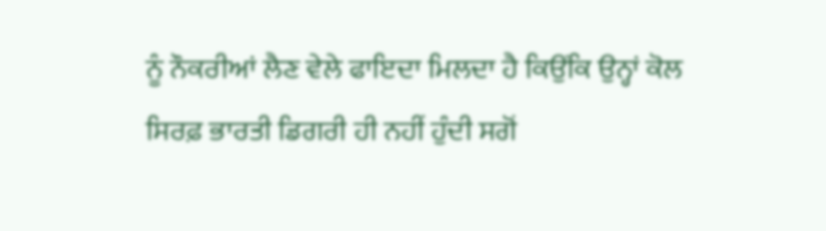ਨੂੰ ਨੌਕਰੀਆਂ ਲੈਣ ਵੇਲੇ ਫਾਇਦਾ ਮਿਲਦਾ ਹੈ ਕਿਉਂਕਿ ਉਨ੍ਹਾਂ ਕੋਲ ਸਿਰਫ਼ ਭਾਰਤੀ ਡਿਗਰੀ ਹੀ ਨਹੀਂ ਹੁੰਦੀ ਸਗੋਂ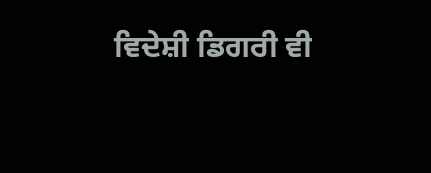ਵਿਦੇਸ਼ੀ ਡਿਗਰੀ ਵੀ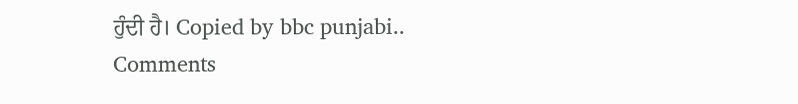ਹੁੰਦੀ ਹੈ। Copied by bbc punjabi..
Comments